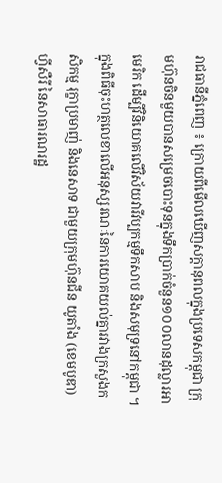រាជធានីភ្នំពេញ ៖ ក្រោយពីមើលឃើញសក្តានុពលក្នុងប្រទេសកម្ពុជា ក្រុមហ៊ុនចិនមួយបានសម្រេចបោះទុនក្នុងទឹកប្រាក់ចំនួន១០០លានដុល្លារអាមេរិក ដើម្បីវិនិយោគលើវិស័យវារីវប្បកម្មទឹកសាប និងសមុទ្រនៅកម្ពុជា ។
ក្នុងពិធីចុះហត្ថលេខាលើអនុស្សរណៈនៃការយោគយល់គ្នារវាងក្រសួងកសិកម្ម រុក្ខាប្រមាញ់ និងនេសាទ ជាមួយក្រុមហ៊ុនជីន យូតាំង (ខេមបូឌា) ហ្វីសឺរី នៃសាធារណរដ្ឋ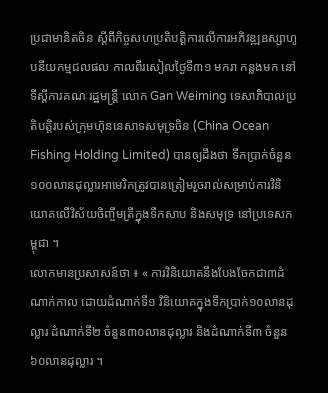ប្រជាមានិតចិន ស្តីពីកិច្ចសហប្រតិបត្តិការលើការអភិវឌ្ឍឧស្សាហូបនីយកម្មជលផល កាលពីរសៀលថ្ងៃទី៣១ មករា កន្លងមក នៅទីស្តីការគណៈរដ្ឋមន្ត្រី លោក Gan Weiming ទេសាភិបាលប្រតិបត្តិរបស់ក្រុមហ៊ុននេសាទសមុទ្រចិន (China Ocean Fishing Holding Limited) បានឲ្យដឹងថា ទឹកប្រាក់ចំនួន១០០លានដុល្លារអាមេរិកត្រូវបានត្រៀមរួចរាល់សម្រាប់ការវិនិយោគលើវិស័យចិញ្ចឹមត្រីក្នុងទឹកសាប និងសមុទ្រ នៅប្រទេសកម្ពុជា ។
លោកមានប្រសាសន៍ថា ៖ « ការវិនិយោគនឹងបែងចែកជា៣ដំណាក់កាល ដោយដំណាក់ទី១ វិនិយោគក្នុងទឹកប្រាក់១០លានដុល្លារ ដំណាក់ទី២ ចំនួន៣០លានដុល្លារ និងដំណាក់ទី៣ ចំនួន៦០លានដុល្លារ ។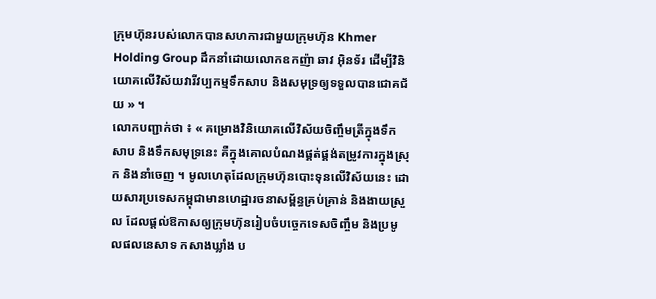ក្រុមហ៊ុនរបស់លោកបានសហការជាមួយក្រុមហ៊ុន Khmer Holding Group ដឹកនាំដោយលោកឧកញ៉ា ឆាវ អុិនទ័រ ដើម្បីវិនិយោគលើវិស័យវារីវប្បកម្មទឹកសាប និងសមុទ្រឲ្យទទួលបានជោគជ័យ » ។
លោកបញ្ជាក់ថា ៖ « គម្រោងវិនិយោគលើវិស័យចិញ្ចឹមត្រីក្នុងទឹកសាប និងទឹកសមុទ្រនេះ គឺក្នុងគោលបំណងផ្គត់ផ្គង់តម្រូវការក្នុងស្រុក និងនាំចេញ ។ មូលហេតុដែលក្រុមហ៊ុនបោះទុនលើវិស័យនេះ ដោយសារប្រទេសកម្ពុជាមានហេដ្ឋារចនាសម្ព័ន្ធគ្រប់គ្រាន់ និងងាយស្រួល ដែលផ្តល់ឱកាសឲ្យក្រុមហ៊ុនរៀបចំបច្ចេកទេសចិញ្ចឹម និងប្រមូលផលនេសាទ កសាងឃ្លាំង ប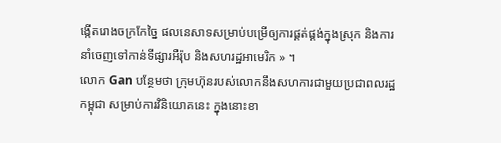ង្កើតរោងចក្រកែច្នៃ ផលនេសាទសម្រាប់បម្រើឲ្យការផ្គត់ផ្គង់ក្នុងស្រុក និងការនាំចេញទៅកាន់ទីផ្សារអឺរ៉ុប និងសហរដ្ឋអាមេរិក » ។
លោក Gan បន្ថែមថា ក្រុមហ៊ុនរបស់លោកនឹងសហការជាមួយប្រជាពលរដ្ឋកម្ពុជា សម្រាប់ការវិនិយោគនេះ ក្នុងនោះខា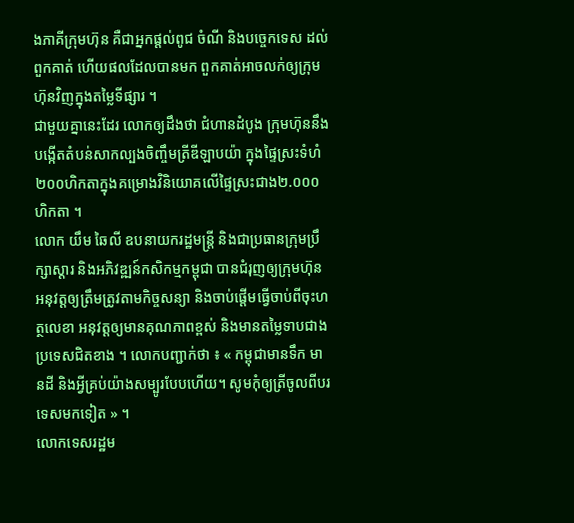ងភាគីក្រុមហ៊ុន គឺជាអ្នកផ្តល់ពូជ ចំណី និងបច្ចេកទេស ដល់ពួកគាត់ ហើយផលដែលបានមក ពួកគាត់អាចលក់ឲ្យក្រុមហ៊ុនវិញក្នុងតម្លៃទីផ្សារ ។
ជាមួយគ្នានេះដែរ លោកឲ្យដឹងថា ជំហានដំបូង ក្រុមហ៊ុននឹងបង្កើតតំបន់សាកល្បងចិញ្ចឹមត្រីឌីឡាបយ៉ា ក្នុងផ្ទៃស្រះទំហំ២០០ហិកតាក្នុងគម្រោងវិនិយោគលើផ្ទៃស្រះជាង២.០០០ហិកតា ។
លោក យឹម ឆៃលី ឧបនាយករដ្ឋមន្ត្រី និងជាប្រធានក្រុមប្រឹក្សាស្តារ និងអភិវឌ្ឍន៍កសិកម្មកម្ពុជា បានជំរុញឲ្យក្រុមហ៊ុនអនុវត្តឲ្យត្រឹមត្រូវតាមកិច្ចសន្យា និងចាប់ផ្តើមធ្វើចាប់ពីចុះហត្ថលេខា អនុវត្តឲ្យមានគុណភាពខ្ពស់ និងមានតម្លៃទាបជាងប្រទេសជិតខាង ។ លោកបញ្ជាក់ថា ៖ « កម្ពុជាមានទឹក មានដី និងអ្វីគ្រប់យ៉ាងសម្បូរបែបហើយ។ សូមកុំឲ្យត្រីចូលពីបរទេសមកទៀត » ។
លោកទេសរដ្ឋម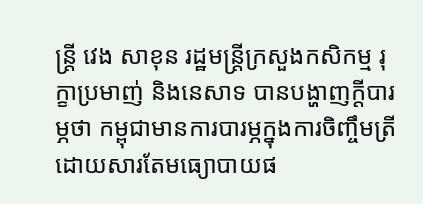ន្ត្រី វេង សាខុន រដ្ឋមន្ត្រីក្រសួងកសិកម្ម រុក្ខាប្រមាញ់ និងនេសាទ បានបង្ហាញក្តីបារម្ភថា កម្ពុជាមានការបារម្ភក្នុងការចិញ្ចឹមត្រី ដោយសារតែមធ្យោបាយផ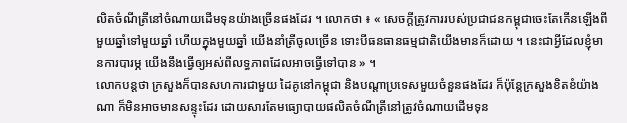លិតចំណីត្រីនៅចំណាយដើមទុនយ៉ាងច្រើនផងដែរ ។ លោកថា ៖ « សេចក្ដីត្រូវការរបស់ប្រជាជនកម្ពុជាចេះតែកើនឡើងពីមួយឆ្នាំទៅមួយឆ្នាំ ហើយក្នុងមួយឆ្នាំ យើងនាំត្រីចូលច្រើន ទោះបីធនធានធម្មជាតិយើងមានក៏ដោយ ។ នេះជាអ្វីដែលខ្ញុំមានការបារម្ភ យើងនឹងធ្វើឲ្យអស់ពីលទ្ធភាពដែលអាចធ្វើទៅបាន » ។
លោកបន្ដថា ក្រសួងក៏បានសហការជាមួយ ដៃគូនៅកម្ពុជា និងបណ្ដាប្រទេសមួយចំនួនផងដែរ ក៏ប៉ុន្ដែក្រសួងខិតខំយ៉ាងណា ក៏មិនអាចមានសន្ទុះដែរ ដោយសារតែមធ្យោបាយផលិតចំណីត្រីនៅត្រូវចំណាយដើមទុន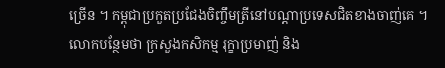ច្រើន ។ កម្ពុជាប្រកួតប្រជែងចិញ្ចឹមត្រីនៅបណ្ដាប្រទេសជិតខាងចាញ់គេ ។
លោកបន្ថែមថា ក្រសួងកសិកម្ម រុក្ខាប្រមាញ់ និង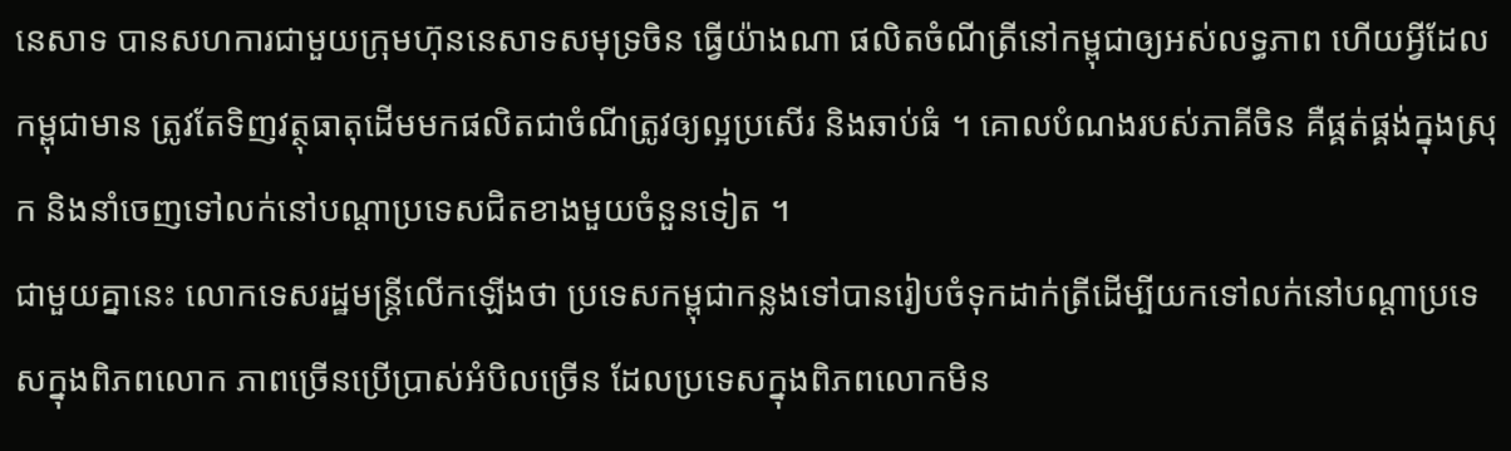នេសាទ បានសហការជាមួយក្រុមហ៊ុននេសាទសមុទ្រចិន ធ្វើយ៉ាងណា ផលិតចំណីត្រីនៅកម្ពុជាឲ្យអស់លទ្ធភាព ហើយអ្វីដែលកម្ពុជាមាន ត្រូវតែទិញវត្ថុធាតុដើមមកផលិតជាចំណីត្រូវឲ្យល្អប្រសើរ និងឆាប់ធំ ។ គោលបំណងរបស់ភាគីចិន គឺផ្គត់ផ្គង់ក្នុងស្រុក និងនាំចេញទៅលក់នៅបណ្ដាប្រទេសជិតខាងមួយចំនួនទៀត ។
ជាមួយគ្នានេះ លោកទេសរដ្ឋមន្ដ្រីលើកឡើងថា ប្រទេសកម្ពុជាកន្លងទៅបានរៀបចំទុកដាក់ត្រីដើម្បីយកទៅលក់នៅបណ្ដាប្រទេសក្នុងពិភពលោក ភាពច្រើនប្រើប្រាស់អំបិលច្រើន ដែលប្រទេសក្នុងពិភពលោកមិន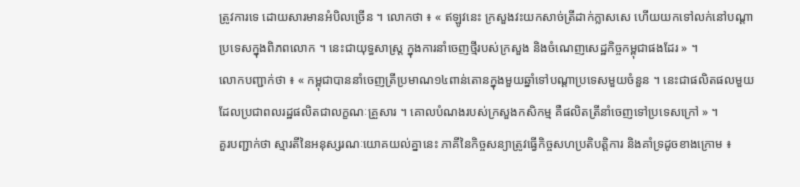ត្រូវការទេ ដោយសារមានអំបិលច្រើន ។ លោកថា ៖ « ឥឡូវនេះ ក្រសួងវះយកសាច់ត្រីដាក់ក្លាសសេ ហើយយកទៅលក់នៅបណ្ដាប្រទេសក្នុងពិភពលោក ។ នេះជាយុទ្ធសាស្ដ្រ ក្នុងការនាំចេញថ្មីរបស់ក្រសួង និងចំណេញសេដ្ឋកិច្ចកម្ពុជាផងដែរ » ។
លោកបញ្ជាក់ថា ៖ « កម្ពុជាបាននាំចេញត្រីប្រមាណ១៤ពាន់តោនក្នុងមួយឆ្នាំទៅបណ្ដាប្រទេសមួយចំនួន ។ នេះជាផលិតផលមួយដែលប្រជាពលរដ្ឋផលិតជាលក្ខណៈគ្រួសារ ។ គោលបំណងរបស់ក្រសួងកសិកម្ម គឺផលិតត្រីនាំចេញទៅប្រទេសក្រៅ » ។
គួរបញ្ជាក់ថា ស្មារតីនៃអនុស្សរណៈយោគយល់គ្នានេះ ភាគីនៃកិច្ចសន្យាត្រូវធ្វើកិច្ចសហប្រតិបត្តិការ និងគាំទ្រដូចខាងក្រោម ៖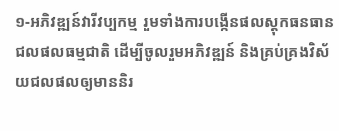១-អភិវឌ្ឍន៍វារីវប្បកម្ម រួមទាំងការបង្កើនផលស្តុកធនធានជលផលធម្មជាតិ ដើម្បីចូលរួមអភិវឌ្ឍន៍ និងគ្រប់គ្រងវិស័យជលផលឲ្យមាននិរ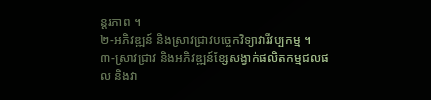ន្តរភាព ។
២-អភិវឌ្ឍន៍ និងស្រាវជ្រាវបច្ចេកវិទ្យាវារីវប្បកម្ម ។
៣-ស្រាវជ្រាវ និងអភិវឌ្ឍន៍ខ្សែសង្វាក់ផលិតកម្មជលផល និងវា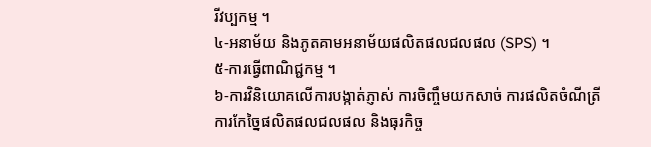រីវប្បកម្ម ។
៤-អនាម័យ និងភូតគាមអនាម័យផលិតផលជលផល (SPS) ។
៥-ការធ្វើពាណិជ្ជកម្ម ។
៦-ការវិនិយោគលើការបង្កាត់ភ្ញាស់ ការចិញ្ចឹមយកសាច់ ការផលិតចំណីត្រី ការកែច្នៃផលិតផលជលផល និងធុរកិច្ច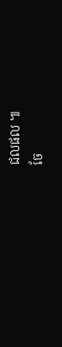ជលផល ៕
ចែ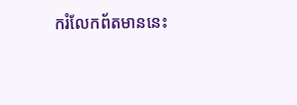ករំលែកព័តមាននេះ